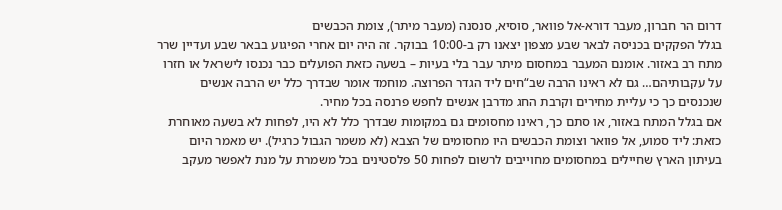דרום הר חברון, מעבר דורא-אל פוואר, סוסיא, סנסנה (מעבר מיתר), צומת הכבשים
בגלל הפקקים בכניסה לבאר שבע מצפון יצאנו רק ב-10:00 בבוקר. זה היה יום אחרי הפיגוע בבאר שבע ועדיין שרר מתח רב באזור. אומנם המעבר במחסום מיתר עבר בלי בעיות – בשעה כזאת הפועלים כבר נכנסו לישראל או חזרו על עקבותיהם… גם לא ראינו הרבה שב“חים ליד הגדר הפרוצה. מוחמד אומר שבדרך כלל יש הרבה אנשים שנכנסים כך כי עליית מחירים וקרבת החג מדרבן אנשים לחפש פרנסה בכל מחיר.
אם בגלל המתח באזור, או סתם כך, ראינו מחסומים גם במקומות שבדרך כלל לא היו, לפחות לא בשעה מאוחרת כזאת: ליד סמוע, אל פוואר וצומת הכבשים היו מחסומים של הצבא (לא משמר הגבול כרגיל). יש מאמר היום בעיתון הארץ שחיילים במחסומים מחוייבים לרשום לפחות 50 פלסטינים בכל משמרת על מנת לאפשר מעקב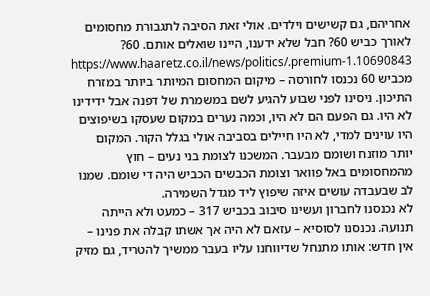אחריהם, גם קשישים וילדים. אולי זאת הסיבה לתגבורת מחסומים לאורך כביש 60? חבל שלא ידענו, היינו שואלים אותם. 60? https://www.haaretz.co.il/news/politics/.premium-1.10690843
מכביש 60 נכנסו לחורסה – מיקום המחסום המיותר ביותר במזרח התיכון. ניסינו לפני שבוע להגיע לשם במשמרת של דפנה אבל ידידינו לא היו. גם הפעם הם לא היו, וכמה נערים במקום שעסקו בשיפוצים היו עוינים למדי, לא היו חיילים בסביבה אולי בגלל הקור. המקום יותר מוזנח ושומם מבעבר. המשכנו לצומת בני נעים – חוץ מהמחסומים באל פוואר וצומת הכבשים הכביש היה די שומם. שמנו לב שבעבדה עושים איזה שיפוץ ליד מגדל השמירה.
לא נכנסנו לחברון ועשינו סיבוב בכביש 317 – כמעט ולא הייתה תנועה. נכנסנו לסוסיא – עזאם לא היה אך אשתו קבלה את פנינו – אין חדש: אותו מתנחל שדיווחנו עליו בעבר ממשיך להטריד, גם מזיק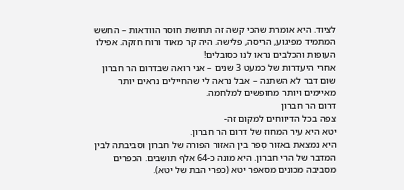לציוד. היא אומרת שהכי קשה זה תחושת חוסר הוודאות – החשש המתמיד מפיגוע, הריסה, פלישה. היה קר מאוד ורוח חזקה. אפילו העופות והכלבים נראו לנו כסובלים!
אחרי היעדרות של כמעט 3 שנים – אני רואה שבדרום הר חברון שום דבר לא השתנה – אבל נראה לי שהחיילים נראים יותר מאיימים ויותר מחופשים למלחמה.
דרום הר חברון
צפה בכל הדיווחים למקום זה-
יטא היא עיר המחוז של דרום הר חברון.
היא נמצאת באזור סְפר בין האזור הפורה של חברון וסביבתה לבין המדבר של הרי חברון. היא מונה כ-64 אלף תושבים. הכפרים מסביבה מכונים מסאפר יטא (כפרי הבת של יטא).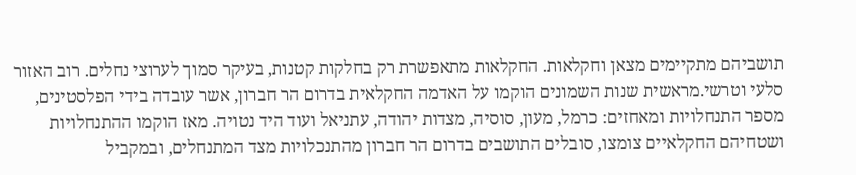תושביהם מתקיימים מצאן וחקלאות. החקלאות מתאפשרת רק בחלקות קטנות, בעיקר סמוך לערוצי נחלים. רוב האזור סלעי וטרשי.מראשית שנות השמונים הוקמו על האדמה החקלאית בדרום הר חברון, אשר עובדה בידי הפלסטינים, מספר התנחלויות ומאחזים: כרמל, מעון, סוסיה, מצדות יהודה, עתניאל ועוד היד נטויה. מאז הוקמו ההתנחלויות ושטחיהם החקלאיים צומצו, סובלים התושבים בדרום הר חברון מהתנכלויות מצד המתנחלים, ובמקביל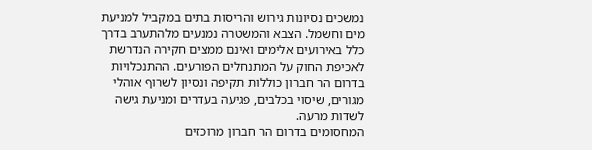נמשכים נסיונות גירוש והריסות בתים במקביל למניעת מים וחשמל. הצבא והמשטרה נמנעים מלהתערב בדרך כלל באירועים אלימים ואינם ממצים חקירה הנדרשת לאכיפת החוק על המתנחלים הפורעים. ההתנכלויות בדרום הר חברון כוללות תקיפה ונסיון לשרוף אוהלי מגורים, שיסוי בכלבים, פגיעה בעדרים ומניעת גישה לשדות מרעה.
המחסומים בדרום הר חברון מרוכזים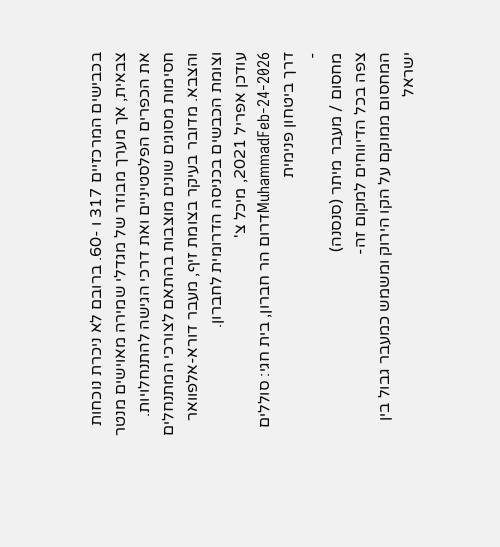בכבישים המרכזיים 317 ו -60. ברובם לא ניכרת נוכחות צבאית, אך מערך מבוזר של מגדלי שמירה מאוישים מנטר את הכפרים הפלסטיניים ואת דרכי הגישה להתנחלויות. חסימות מסוגים שונים מוצבות בהתאם לצורכי המתנחלים והצבא. מדובר בעיקר בצומת זיף, מעבר דורא-אלפוואר וצומת הכבשים בכניסה הדרומית לחברון.
עודכן אפריל 2021, מיכל צ'
MuhammadFeb-24-2026דרום הר חברון, בית חגי: סוללים דרך ביטחון פנימית
-
מחסום / מעבר מיתר (סנסנה)
צפה בכל הדיווחים למקום זה-
המחסום ממוקם על הקו הירוק ומשמש כמעבר גבול בין ישראל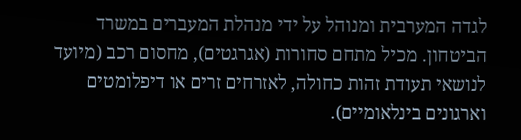לגדה המערבית ומנוהל על ידי מנהלת המעברים במשרד הביטחון. מכיל מתחם סחורות (אגרגטים), מחסום רכב (מיועד לנושאי תעודת זהות כחולה, לאזרחים זרים או דיפלומטים וארגונים בינלאומיים).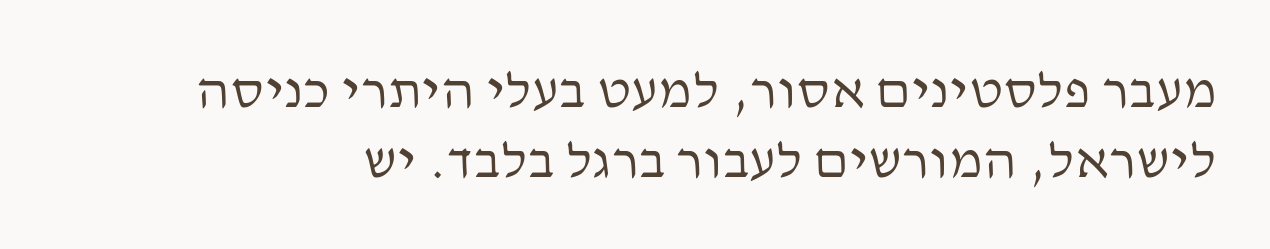מעבר פלסטינים אסור, למעט בעלי היתרי כניסה לישראל, המורשים לעבור ברגל בלבד. יש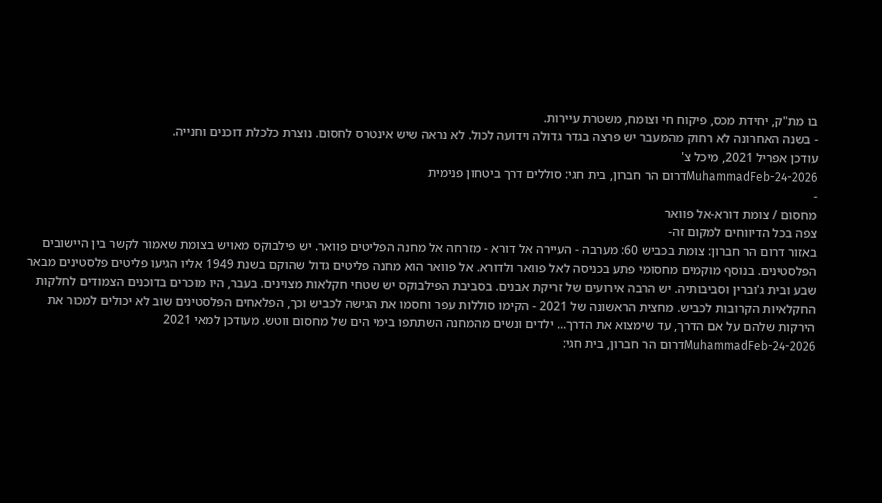בו מת"ק, יחידת מכס, פיקוח חי וצומח, משטרת עיירות.
- בשנה האחרונה לא רחוק מהמעבר יש פרצה בגדר גדולה וידועה לכול. לא נראה שיש אינטרס לחסום. נוצרת כלכלת דוכנים וחנייה.
עודכן אפריל 2021, מיכל צ'
MuhammadFeb-24-2026דרום הר חברון, בית חגי: סוללים דרך ביטחון פנימית
-
מחסום / צומת דורא-אל פוואר
צפה בכל הדיווחים למקום זה-
באזור דרום הר חברון: צומת בכביש 60: מערבה - העיירה אל דורא - מזרחה אל מחנה הפליטים פוואר. יש פילבוקס מאויש בצומת שאמור לקשר בין היישובים הפלסטינים. בנוסף מוקמים מחסומי פתע בכניסה לאל פוואר ולדורא. אל פוואר הוא מחנה פליטים גדול שהוקם בשנת 1949 אליו הגיעו פליטים פלסטינים מבאר שבע ובית ג'וברין וסביבותיה. יש הרבה אירועים של זריקת אבנים. בסביבת הפילבוקס יש שטחי חקלאות מצוינים. בעבר, היו מוכרים בדוכנים הצמודים לחלקות החקלאיות הקרובות לכביש. מחצית הראשונה של 2021 - הקימו סוללות עפר וחסמו את הגישה לכביש וכך, הפלאחים הפלסטינים שוב לא יכולים למכור את הירקות שלהם על אם הדרך, עד שימצוא את הדרך... ילדים ונשים מהמחנה השתתפו בימי הים של מחסום ווטש. מעודכן למאי 2021
MuhammadFeb-24-2026דרום הר חברון, בית חגי: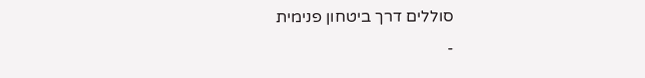סוללים דרך ביטחון פנימית
-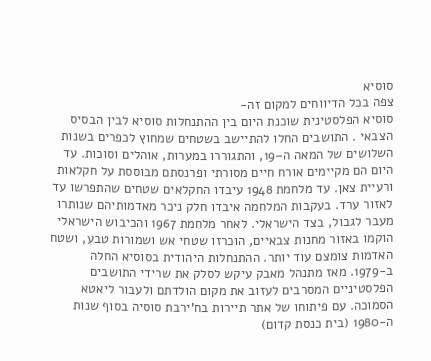סוסיא
צפה בכל הדיווחים למקום זה-
סוסיא הפלסטינית שוכנת היום בין ההתנחלות סוסיא לבין הבסיס הצבאי . התושבים החלו להתיישב בשטחים שמחוץ לכפרים בשנות השלושים של המאה ה–19, והתגוררו במערות, אוהלים וסוכות. עד היום הם מקיימים אורח חיים מסורתי ופרנסתם מבוססת על חקלאות ורעיית צאן. עד מלחמת 1948 עיבדו החקלאים שטחים שהתפרשו עד לאזור ערד. בעקבות המלחמה איבדו חלק ניכר מאדמותיהם שנותרו מעבר לגבול, בצד הישראלי. לאחר מלחמת 1967 והכיבוש הישראלי הוקמו באזור מחנות צבאיים, הוכרזו שטחי אש ושמורות טבע, ושטח האדמות צומצם עוד יותר. ההתנחלות היהודית בסוסיא החלה ב-1979. מאז מתנהל מאבק עיקש לסלק את שרידי התושבים הפלסטיניים המסרבים לעזוב את מקום הולדתם ולעבור ליאטא הסמוכה. עם פיתוחו של אתר תיירות בח’ירבת סוסיה בסוף שנות ה-1980 (בית כנסת קדום)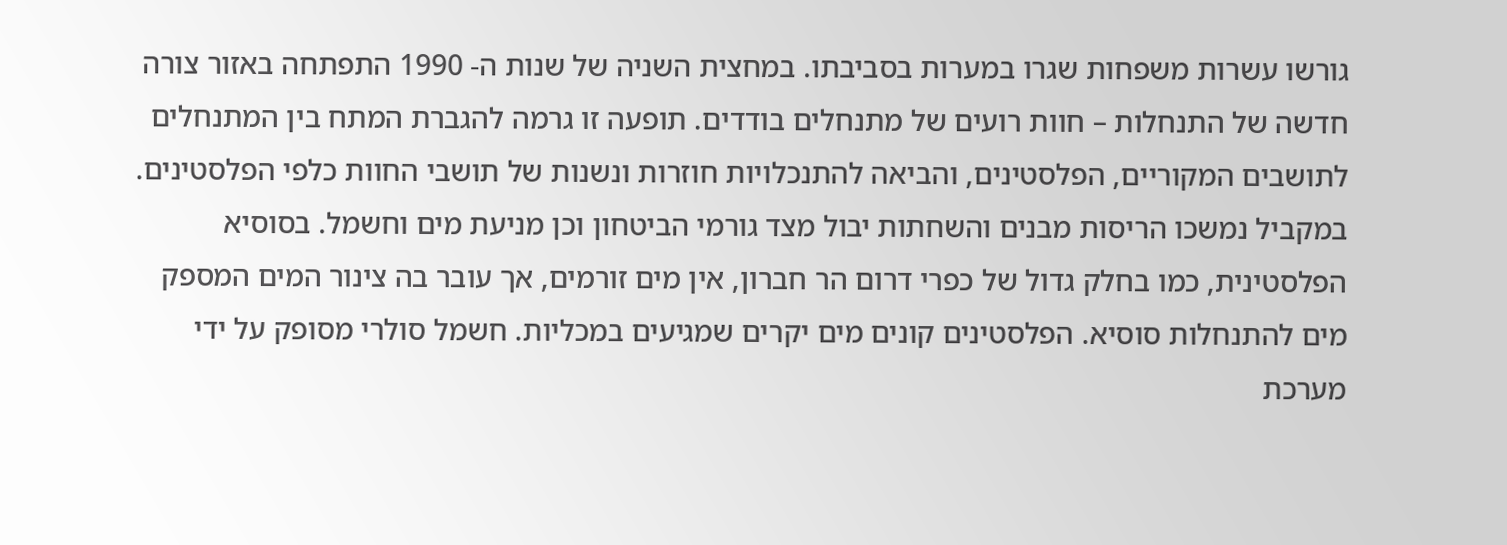גורשו עשרות משפחות שגרו במערות בסביבתו. במחצית השניה של שנות ה- 1990 התפתחה באזור צורה חדשה של התנחלות – חוות רועים של מתנחלים בודדים. תופעה זו גרמה להגברת המתח בין המתנחלים לתושבים המקוריים, הפלסטינים, והביאה להתנכלויות חוזרות ונשנות של תושבי החוות כלפי הפלסטינים. במקביל נמשכו הריסות מבנים והשחתות יבול מצד גורמי הביטחון וכן מניעת מים וחשמל. בסוסיא הפלסטינית, כמו בחלק גדול של כפרי דרום הר חברון, אין מים זורמים, אך עובר בה צינור המים המספק מים להתנחלות סוסיא. הפלסטינים קונים מים יקרים שמגיעים במכליות. חשמל סולרי מסופק על ידי מערכת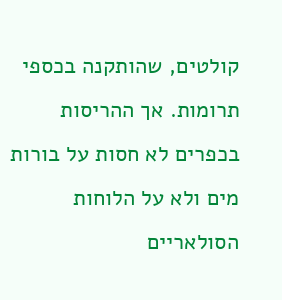קולטים, שהותקנה בכספי תרומות. אך ההריסות בכפרים לא חסות על בורות מים ולא על הלוחות הסולאריים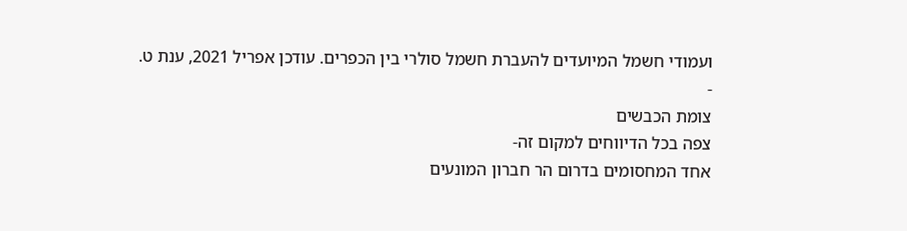ועמודי חשמל המיועדים להעברת חשמל סולרי בין הכפרים. עודכן אפריל 2021, ענת ט.
-
צומת הכבשים
צפה בכל הדיווחים למקום זה-
אחד המחסומים בדרום הר חברון המונעים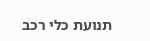תנועת כלי רכב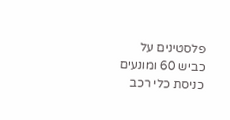פלסטינים על כביש 60 ומונעים כניסת כלי רכב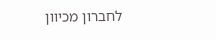לחברון מכיוון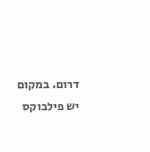דרום. במקום יש פילבוקס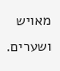מאויש ושערים.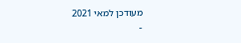מעודכן למאי 2021
-